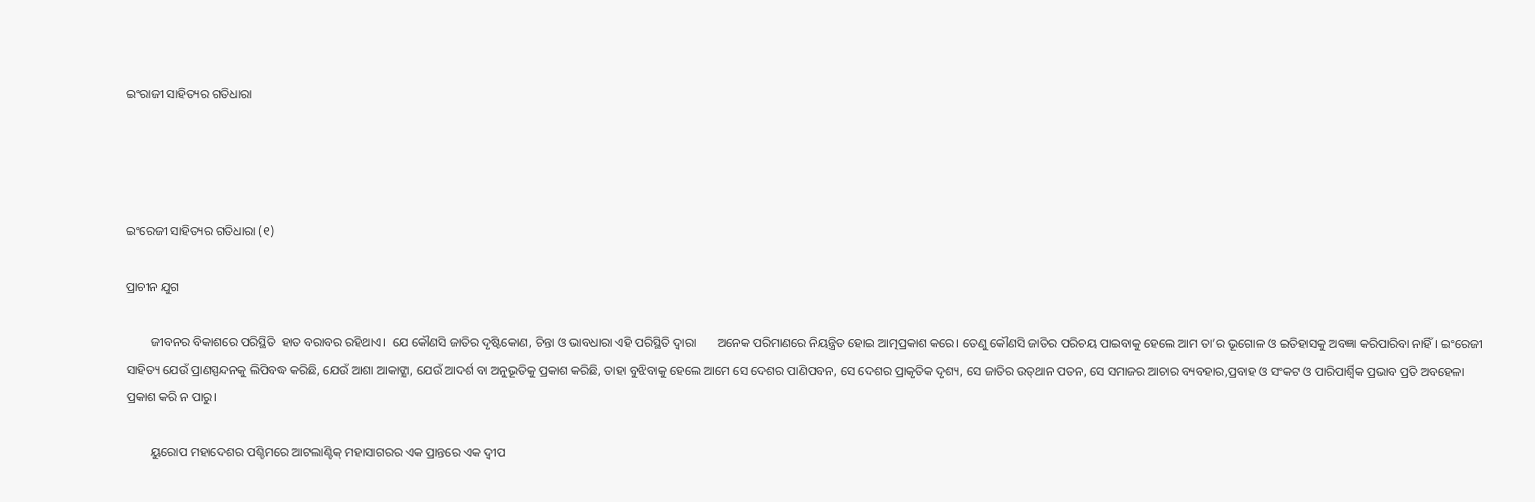ଇଂରାଜୀ ସାହିତ୍ୟର ଗତିଧାରା




ଇଂରେଜୀ ସାହିତ୍ୟର ଗତିଧାରା (୧)

ପ୍ରାଚୀନ ଯୁଗ

        ଜୀବନର ବିକାଶରେ ପରିସ୍ଥିତି  ହାତ ବରାବର ରହିଥାଏ।  ଯେ କୌଣସି ଜାତିର ଦୃଷ୍ଟିକୋଣ, ଚିନ୍ତା ଓ ଭାବଧାରା ଏହି ପରିସ୍ଥିତି ଦ୍ବାରା       ଅନେକ ପରିମାଣରେ ନିୟନ୍ତ୍ରିତ ହୋଇ ଆତ୍ମପ୍ରକାଶ କରେ। ତେଣୁ କୌଣସି ଜାତିର ପରିଚୟ ପାଇବାକୁ ହେଲେ ଆମ ତା’ର ଭୂଗୋଳ ଓ ଇତିହାସକୁ ଅବଜ୍ଞା କରିପାରିବା ନାହିଁ। ଇଂରେଜୀ ସାହିତ୍ୟ ଯେଉଁ ପ୍ରାଣସ୍ପନ୍ଦନକୁ ଲିପିବଦ୍ଧ କରିଛି, ଯେଉଁ ଆଶା ଆକାଙ୍କ୍ଷା, ଯେଉଁ ଆଦର୍ଶ ବା ଅନୁଭୂତିକୁ ପ୍ରକାଶ କରିଛି, ତାହା ବୁଝିବାକୁ ହେଲେ ଆମେ ସେ ଦେଶର ପାଣିପବନ, ସେ ଦେଶର ପ୍ରାକୃତିକ ଦୃଶ୍ୟ, ସେ ଜାତିର ଉତ୍‌ଥାନ ପତନ, ସେ ସମାଜର ଆଚାର ବ୍ୟବହାର,ପ୍ରବାହ ଓ ସଂକଟ ଓ ପାରିପାର୍ଶ୍ବିକ ପ୍ରଭାବ ପ୍ରତି ଅବହେଳା ପ୍ରକାଶ କରି ନ ପାରୁ।

        ୟୁରୋପ ମହାଦେଶର ପଶ୍ଚିମରେ ଆଟଲାଣ୍ଟିକ୍‌ ମହାସାଗରର ଏକ ପ୍ରାନ୍ତରେ ଏକ ଦ୍ବୀପ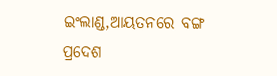ଇଂଲାଣ୍ଡ,ଆୟତନରେ ବଙ୍ଗ ପ୍ରଦେଶ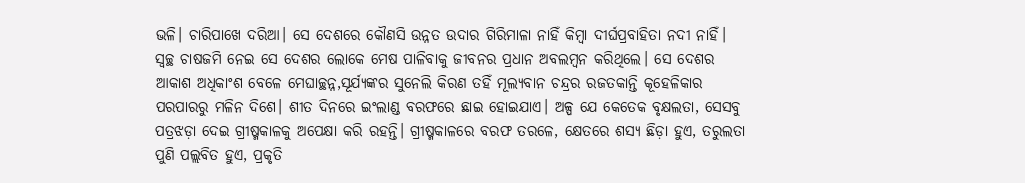ଭଳି। ଚାରିପାଖେ ଦରିଆ। ସେ ଦେଶରେ କୌଣସି ଉନ୍ନତ ଉଦାର ଗିରିମାଳା ନାହିଁ କିମ୍ବା ଦୀର୍ଘପ୍ରବାହିତା ନଦୀ ନାହିଁ। ସ୍ବଚ୍ଛ ଚାଷଜମି ନେଇ ସେ ଦେଶର ଲୋକେ ମେଷ ପାଳିବାକୁ ଜୀବନର ପ୍ରଧାନ ଅବଲମ୍ବନ କରିଥିଲେ। ସେ ଦେଶର ଆକାଶ ଅଧିକାଂଶ ବେଳେ ମେଘାଚ୍ଛନ୍ନ,ସୂର୍ଯ୍ୟଙ୍କର ସୁନେଲି କିରଣ ତହିଁ ମୂଲ୍ୟବାନ ଚନ୍ଦ୍ରର ରଜତକାନ୍ତି କୂହେଳିକାର ପରପାରରୁ ମଳିନ ଦିଶେ। ଶୀତ ଦିନରେ ଇଂଲାଣ୍ଡ ବରଫରେ ଛାଇ ହୋଇଯାଏ। ଅଳ୍ପ ଯେ କେତେକ ବୃକ୍ଷଲତା, ସେସବୁ ପତ୍ରଝଡ଼ା ଦେଇ ଗ୍ରୀଷ୍ମକାଳକୁ ଅପେକ୍ଷା କରି ରହନ୍ତି। ଗ୍ରୀଷ୍ମକାଳରେ ବରଫ ତରଳେ, କ୍ଷେତରେ ଶସ୍ୟ ଛିଡ଼ା ହୁଏ, ତରୁଲତା ପୁଣି ପଲ୍ଲବିତ ହୁଏ, ପ୍ରକୃତି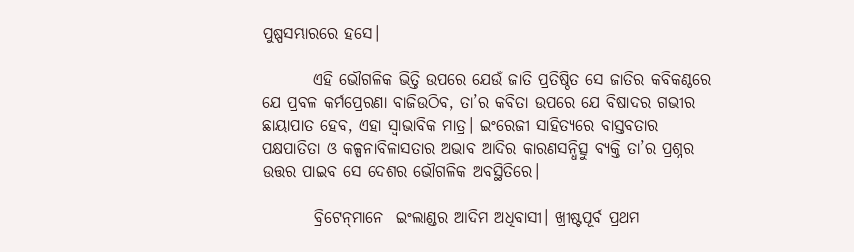ପୁଷ୍ପସମ୍ଭାରରେ ହସେ।

        ଏହି ଭୌଗଳିକ ଭିତ୍ତି ଉପରେ ଯେଉଁ ଜାତି ପ୍ରତିଷ୍ଠିତ ସେ ଜାତିର କବିକଣ୍ଠରେ ଯେ ପ୍ରବଳ କର୍ମପ୍ରେରଣା ବାଜିଉଠିବ, ତା’ର କବିତା ଉପରେ ଯେ ବିଷାଦର ଗଭୀର ଛାୟାପାତ ହେବ, ଏହା ସ୍ବାଭାବିକ ମାତ୍ର। ଇଂରେଜୀ ସାହିତ୍ୟରେ ବାସ୍ତବତାର ପକ୍ଷପାତିତା ଓ କଳ୍ପନାବିଳାସତାର ଅଭାବ ଆଦିର କାରଣସନ୍ଧିତ୍ସୁ ବ୍ୟକ୍ତି ତା’ର ପ୍ରଶ୍ନର ଉତ୍ତର ପାଇବ ସେ ଦେଶର ଭୌଗଳିକ ଅବସ୍ଥିତିରେ।

        ବ୍ରିଟେନ୍‌ମାନେ  ଇଂଲାଣ୍ଡର ଆଦିମ ଅଧିବାସୀ। ଖ୍ରୀଷ୍ଟପୂର୍ବ ପ୍ରଥମ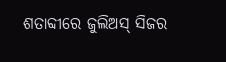ଶତାବ୍ଦୀରେ ଜୁଲିଅସ୍‌ ସିଜର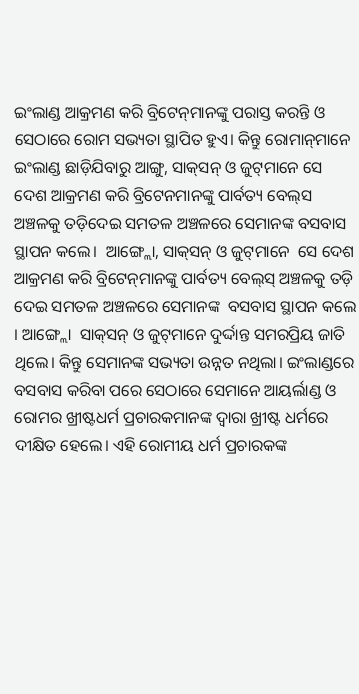ଇଂଲାଣ୍ଡ ଆକ୍ରମଣ କରି ବ୍ରିଟେନ୍‌ମାନଙ୍କୁ ପରାସ୍ତ କରନ୍ତି ଓ ସେଠାରେ ରୋମ ସଭ୍ୟତା ସ୍ଥାପିତ ହୁଏ। କିନ୍ତୁ ରୋମାନ୍‌ମାନେ ଇଂଲାଣ୍ଡ ଛାଡ଼ିଯିବାରୁ ଆଙ୍ଗୁ, ସାକ୍‌ସନ୍‌ ଓ ଜୁଟ୍‌ମାନେ ସେ ଦେଶ ଆକ୍ରମଣ କରି ବ୍ରିଟେନମାନଙ୍କୁ ପାର୍ବତ୍ୟ ବେଲ୍‌ସ ଅଞ୍ଚଳକୁ ତଡ଼ିଦେଇ ସମତଳ ଅଞ୍ଚଳରେ ସେମାନଙ୍କ ବସବାସ ସ୍ଥାପନ କଲେ।  ଆଙ୍ଗ୍ଲୋ, ସାକ୍‌ସନ୍‌ ଓ ଜୁଟ୍‌ମାନେ  ସେ ଦେଶ ଆକ୍ରମଣ କରି ବ୍ରିଟେନ୍‌ମାନଙ୍କୁ ପାର୍ବତ୍ୟ ବେଲ୍‌ସ୍‌ ଅଞ୍ଚଳକୁ ତଡ଼ି ଦେଇ ସମତଳ ଅଞ୍ଚଳରେ ସେମାନଙ୍କ  ବସବାସ ସ୍ଥାପନ କଲେ । ଆଙ୍ଗ୍ଲୋ  ସାକ୍‌ସନ୍‌ ଓ ଜୁଟ୍‌ମାନେ ଦୁର୍ଦ୍ଦାନ୍ତ ସମରପ୍ରିୟ ଜାତି ଥିଲେ। କିନ୍ତୁ ସେମାନଙ୍କ ସଭ୍ୟତା ଉନ୍ନତ ନଥିଲା। ଇଂଲାଣ୍ଡରେ ବସବାସ କରିବା ପରେ ସେଠାରେ ସେମାନେ ଆୟର୍ଲାଣ୍ଡ ଓ ରୋମର ଖ୍ରୀଷ୍ଟଧର୍ମ ପ୍ରଚାରକମାନଙ୍କ ଦ୍ବାରା ଖ୍ରୀଷ୍ଟ ଧର୍ମରେ ଦୀକ୍ଷିତ ହେଲେ। ଏହି ରୋମୀୟ ଧର୍ମ ପ୍ରଚାରକଙ୍କ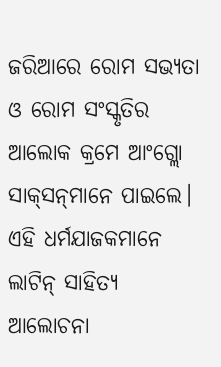ଜରିଆରେ ରୋମ ସଭ୍ୟତା ଓ ରୋମ ସଂସ୍କୃତିର ଆଲୋକ କ୍ରମେ ଆଂଗ୍ଲୋ ସାକ୍‌ସନ୍‌ମାନେ ପାଇଲେ। ଏହି ଧର୍ମଯାଜକମାନେ ଲାଟିନ୍‌ ସାହିତ୍ୟ ଆଲୋଚନା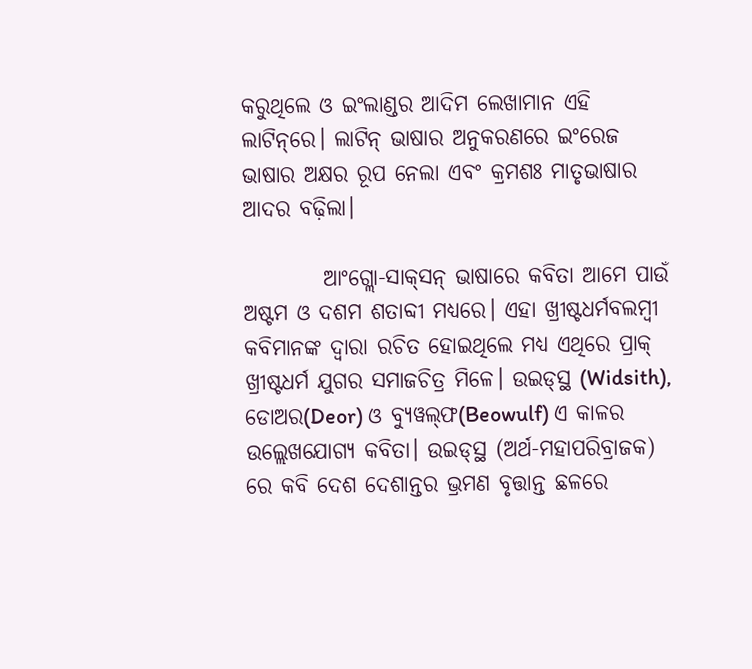କରୁଥିଲେ ଓ ଇଂଲାଣ୍ଡର ଆଦିମ ଲେଖାମାନ ଏହି ଲାଟିନ୍‌ରେ। ଲାଟିନ୍‌ ଭାଷାର ଅନୁକରଣରେ ଇଂରେଜ ଭାଷାର ଅକ୍ଷର ରୂପ ନେଲା ଏବଂ କ୍ରମଶଃ ମାତୃଭାଷାର ଆଦର ବଢ଼ିଲା।

         ଆଂଗ୍ଲୋ-ସାକ୍‌ସନ୍‌ ଭାଷାରେ କବିତା ଆମେ ପାଉଁ ଅଷ୍ଟମ ଓ ଦଶମ ଶତାବ୍ଦୀ ମଧ୍ୟରେ। ଏହା ଖ୍ରୀଷ୍ଟଧର୍ମବଲମ୍ବୀ କବିମାନଙ୍କ ଦ୍ବାରା ରଚିତ ହୋଇଥିଲେ ମଧ୍ୟ ଏଥିରେ ପ୍ରାକ୍‌ ଖ୍ରୀଷ୍ଟଧର୍ମ ଯୁଗର ସମାଜଚିତ୍ର ମିଳେ। ଉଇଡ୍‌ସ୍ଥ (Widsith), ଡୋଅର(Deor) ଓ ବ୍ୟୁୱଲ୍‌ଫ(Beowulf) ଏ କାଳର ଉଲ୍ଲେଖଯୋଗ୍ୟ କବିତା। ଉଇଡ୍‌ସ୍ଥ (ଅର୍ଥ-ମହାପରିବ୍ରାଜକ) ରେ କବି ଦେଶ ଦେଶାନ୍ତର ଭ୍ରମଣ ବୃତ୍ତାନ୍ତ ଛଳରେ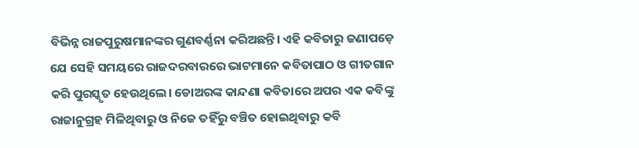ବିଭିନ୍ନ ରାଜପୁରୁଷମାନଙ୍କର ଗୁଣବର୍ଣ୍ଣନା କରିଅଛନ୍ତି। ଏହି କବିତାରୁ ଜଣାପଡ଼େ ଯେ ସେହି ସମୟରେ ରାଜଦରବାରରେ ଭାଟମାନେ କବିତାପାଠ ଓ ଗୀତଗାନ କରି ପୁରସ୍କୃତ ହେଉଥିଲେ। ଡୋଅରଙ୍କ କାନ୍ଦଣା କବିତାରେ ଅପର ଏକ କବିଙ୍କୁ ରାଜାନୁଗ୍ରହ ମିଳିଥିବାରୁ ଓ ନିଜେ ତହିଁରୁ ବଞ୍ଚିତ ହୋଇଥିବାରୁ କବି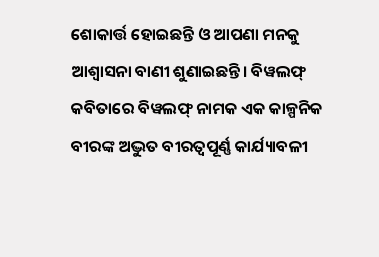ଶୋକାର୍ତ୍ତ ହୋଇଛନ୍ତି ଓ ଆପଣା ମନକୁ ଆଶ୍ବାସନା ବାଣୀ ଶୁଣାଇଛନ୍ତି। ବିୱଲଫ୍‌ କବିତାରେ ବିୱଲଫ୍‌ ନାମକ ଏକ କାଳ୍ପନିକ ବୀରଙ୍କ ଅଦ୍ଭୁତ ବୀରତ୍ବପୂର୍ଣ୍ଣ କାର୍ଯ୍ୟାବଳୀ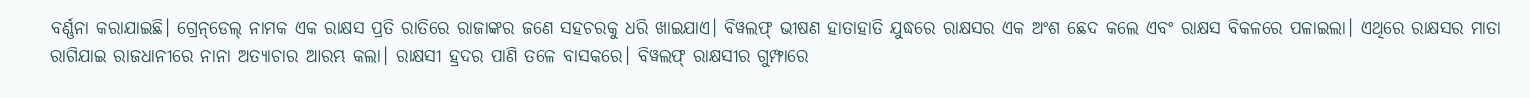ବର୍ଣ୍ଣନା କରାଯାଇଛି। ଗ୍ରେନ୍‌ଡେଲ୍‌ ନାମକ ଏକ ରାକ୍ଷସ ପ୍ରତି ରାତିରେ ରାଜାଙ୍କର ଜଣେ ସହଚରକୁ ଧରି ଖାଇଯାଏ। ବିୱଲଫ୍‌ ଭୀଷଣ ହାତାହାତି ଯୁଦ୍ଧରେ ରାକ୍ଷସର ଏକ ଅଂଶ ଛେଦ କଲେ ଏବଂ ରାକ୍ଷସ ବିକଳରେ ପଳାଇଲା। ଏଥିରେ ରାକ୍ଷସର ମାତା ରାଗିଯାଇ ରାଜଧାନୀରେ ନାନା ଅତ୍ୟାଚାର ଆରମ୍ଭ କଲା। ରାକ୍ଷସୀ ହ୍ରଦର ପାଣି ତଳେ ବାସକରେ। ବିୱଲଫ୍‌ ରାକ୍ଷସୀର ଗୁମ୍ଫାରେ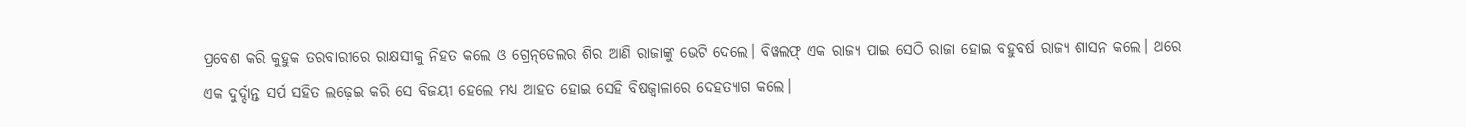ପ୍ରବେଶ କରି କୁହୁକ ତରବାରୀରେ ରାକ୍ଷସୀକୁ ନିହତ କଲେ ଓ ଗ୍ରେନ୍‌ଡେଲର ଶିର ଆଣି ରାଜାଙ୍କୁ ଭେଟି ଦେଲେ। ବିୱଲଫ୍‌ ଏକ ରାଜ୍ୟ ପାଇ ସେଠି ରାଜା ହୋଇ ବହୁବର୍ଷ ରାଜ୍ୟ ଶାସନ କଲେ। ଥରେ ଏକ ଦୁର୍ଦ୍ଦାନ୍ତ ସର୍ପ ସହିତ ଲଢ଼େଇ କରି ସେ ବିଜୟୀ ହେଲେ ମଧ୍ୟ ଆହତ ହୋଇ ସେହି ବିଷଜ୍ବାଳାରେ ଦେହତ୍ୟାଗ କଲେ।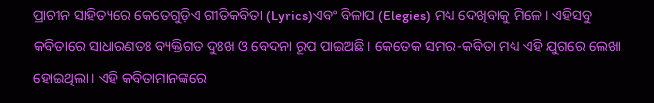ପ୍ରାଚୀନ ସାହିତ୍ୟରେ କେତେଗୁଡ଼ିଏ ଗୀତିକବିତା (Lyrics)ଏବଂ ବିଳାପ (Elegies) ମଧ୍ୟ ଦେଖିବାକୁ ମିଳେ। ଏହିସବୁ କବିତାରେ ସାଧାରଣତଃ ବ୍ୟକ୍ତିଗତ ଦୁଃଖ ଓ ବେଦନା ରୂପ ପାଇଅଛି। କେତେକ ସମର-କବିତା ମଧ୍ୟ ଏହି ଯୁଗରେ ଲେଖା ହୋଇଥିଲା। ଏହି କବିତାମାନଙ୍କରେ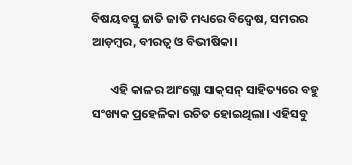ବିଷୟବସ୍ତୁ ଜାତି ଜାତି ମଧ୍ୟରେ ବିଦ୍ବେଷ, ସମରର ଆଡ଼ମ୍ବର, ବୀରତ୍ବ ଓ ବିଭୀଷିକା।

       ଏହି କାଳର ଆଂଗ୍ଲୋ ସାକ୍‌ସନ୍‌ ସାହିତ୍ୟରେ ବହୁ ସଂଖ୍ୟକ ପ୍ରହେଳିକା ରଚିତ ହୋଇଥିଲା। ଏହିସବୁ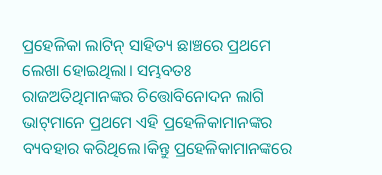ପ୍ରହେଳିକା ଲାଟିନ୍‌ ସାହିତ୍ୟ ଛାଞ୍ଚରେ ପ୍ରଥମେ ଲେଖା ହୋଇଥିଲା। ସମ୍ଭବତଃ ରାଜଅତିଥିମାନଙ୍କର ଚିତ୍ତୋବିନୋଦନ ଲାଗି ଭାଟ୍‌ମାନେ ପ୍ରଥମେ ଏହି ପ୍ରହେଳିକାମାନଙ୍କର ବ୍ୟବହାର କରିଥିଲେ।କିନ୍ତୁ ପ୍ରହେଳିକାମାନଙ୍କରେ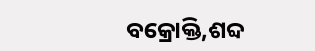ବକ୍ରୋକ୍ତି,ଶବ୍ଦ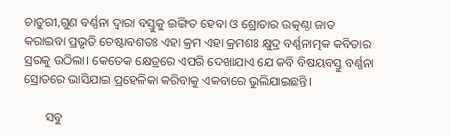ଚାତୁରୀ,ଗୁଣ ବର୍ଣ୍ଣନା ଦ୍ବାରା ବସ୍ତୁକୁ ଇଙ୍ଗିତ ହେବା ଓ ଶ୍ରୋତାର ଉତ୍କଣ୍ଠା ଜାତ କରାଇବା ପ୍ରଭୃତି ଚେଷ୍ଟାବଶତଃ ଏହା କ୍ରମ ଏହା କ୍ରମଶଃ କ୍ଷୁଦ୍ର ବର୍ଣ୍ଣନାତ୍ମକ କବିତାର ସ୍ରରକୁ ଉଠିଲା। କେତେକ କ୍ଷେତ୍ରରେ ଏପରି ଦେଖାଯାଏ ଯେ କବି ବିଷୟବସ୍ତୁ ବର୍ଣ୍ଣନା ସ୍ରୋତରେ ଭାସିଯାଇ ପ୍ରହେଳିକା କରିବାକୁ ଏକବାରେ ଭୁଲିଯାଇଛନ୍ତି।

       ସବୁ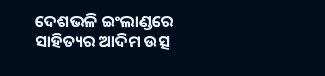ଦେଶଭଳି ଇଂଲାଣ୍ଡରେ ସାହିତ୍ୟର ଆଦିମ ଉତ୍ସ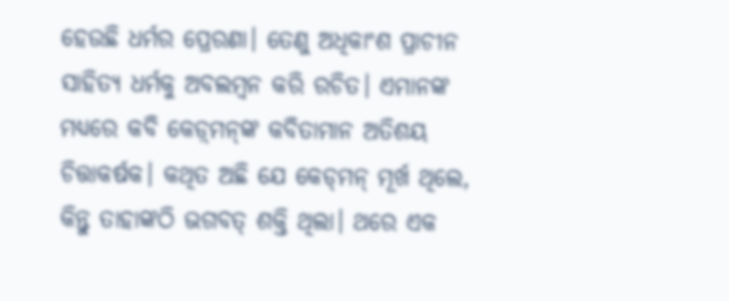ହେଉଛି ଧର୍ମର ପ୍ରେରଣା। ତେଣୁ ଅଧିକାଂଶ ପ୍ରାଚୀନ ସାହିତ୍ୟ ଧର୍ମକୁ ଅବଲମ୍ବନ କରି ରଚିତ। ଏମାନଙ୍କ ମଧ୍ୟରେ କବି କେଡ଼୍‌ମନ୍‌ଙ୍କ କବିତାମାନ ଅତିଶୟ ଚିତ୍ତାକର୍ଷକ। କଥିତ ଅଛି ଯେ କେଡ୍‌ମନ୍‌ ମୂର୍ଖ ଥିଲେ, କିନ୍ତୁ ତାହାଙ୍କଠି ଭଗବତ୍‌ ଶକ୍ତି ଥିଲା। ଥରେ ଏକ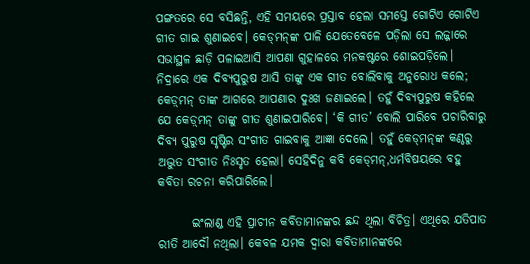ପଙ୍ଗତରେ ସେ ବସିଛନ୍ତି, ଏହି ସମୟରେ ପ୍ରସ୍ତାବ ହେଲା ସମସ୍ତେ ଗୋଟିଏ ଗୋଟିଏ ଗୀତ ଗାଇ ଶୁଣାଇବେ। କେଡ୍‌ମନ୍‌ଙ୍କ ପାଳି ଯେତେବେଳେ ପଡ଼ିଲା ସେ ଲଜ୍ଜାରେ ସଭାସ୍ଥଳ ଛାଡ଼ି ପଳାଇଆସି ଆପଣା ଗୁହାଳରେ ମନକଷ୍ଟରେ ଶୋଇପଡ଼ିଲେ। ନିଦ୍ରାରେ ଏକ ଦିବ୍ୟପୁରୁଷ ଆସି ତାଙ୍କୁ ଏକ ଗୀତ ବୋଲିବାକୁ ଅନୁରୋଧ କଲେ; କେଡ଼୍‌ମନ୍‌ ତାଙ୍କ ଆଗରେ ଆପଣାର ଦୁଃଖ ଜଣାଇଲେ। ତହୁଁ ଦିବ୍ୟପୁରୁଷ କହିଲେ ଯେ କେଡ଼୍‌ମନ୍‌ ତାଙ୍କୁ ଗୀତ ଶୁଣାଇପାରିବେ। ‘କି ଗୀତ’ ବୋଲି ପାରିବେ ପଚାରିବାରୁ ଦିବ୍ୟ ପୁରୁଷ ସୃଷ୍ଟିର ସଂଗୀତ ଗାଇବାକୁ ଆଜ୍ଞା ଦେଲେ। ତହୁଁ କେଡ୍‌ମନ୍‌ଙ୍କ କଣ୍ଠରୁ ଅଦ୍ଭୁତ ସଂଗୀତ ନିଃସୃତ ହେଲା। ସେହିଦିନୁ କବି କେଡ୍‌ମନ୍‌,ଧର୍ମବିଷୟରେ ବହୁ କବିତା ରଚନା କରିପାରିଲେ।

       ଇଂଲାଣ୍ଡ ଏହି ପ୍ରାଚୀନ କବିତାମାନଙ୍କର ଛନ୍ଦ ଥିଲା ବିଚିତ୍ର। ଏଥିରେ ଯତିପାତ ରୀତି ଆଦୌ ନଥିଲା। କେବଳ ଯମକ ଦ୍ବାରା କବିତାମାନଙ୍କରେ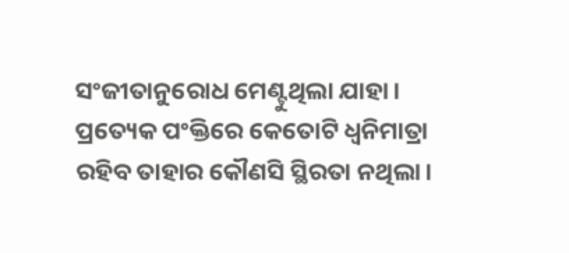ସଂଜୀତାନୁରୋଧ ମେଣ୍ଟୁଥିଲା ଯାହା। ପ୍ରତ୍ୟେକ ପଂକ୍ତିରେ କେତୋଟି ଧ୍ବନିମାତ୍ରା ରହିବ ତାହାର କୌଣସି ସ୍ଥିରତା ନଥିଲା।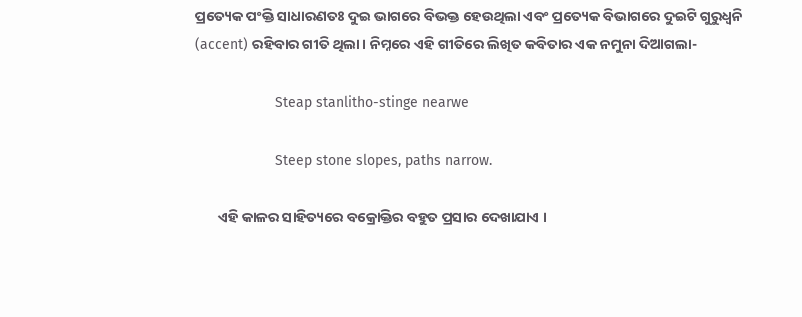ପ୍ରତ୍ୟେକ ପଂକ୍ତି ସାଧାରଣତଃ ଦୁଇ ଭାଗରେ ବିଭକ୍ତ ହେଉଥିଲା ଏବଂ ପ୍ରତ୍ୟେକ ବିଭାଗରେ ଦୁଇଟି ଗୁରୁଧ୍ବନି (accent) ରହିବାର ଗୀତି ଥିଲା। ନିମ୍ନରେ ଏହି ଗୀତିରେ ଲିଖିତ କବିତାର ଏକ ନମୁନା ଦିଆଗଲା-

                    Steap stanlitho-stinge nearwe

                    Steep stone slopes, paths narrow.

       ଏହି କାଳର ସାହିତ୍ୟରେ ବକ୍ରୋକ୍ତିର ବହୁତ ପ୍ରସାର ଦେଖାଯାଏ ।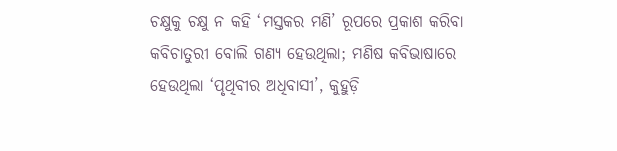ଚକ୍ଷୁକୁ ଚକ୍ଷୁ ନ କହି ‘ମସ୍ତକର ମଣି’ ରୂପରେ ପ୍ରକାଶ କରିବା କବିଚାତୁରୀ ବୋଲି ଗଣ୍ୟ ହେଉଥିଲା; ମଣିଷ କବିଭାଷାରେ ହେଉଥିଲା ‘ପୃଥିବୀର ଅଧିବାସୀ’, କୁହୁଡ଼ି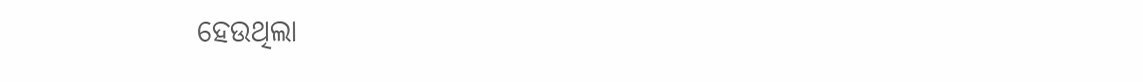ହେଉଥିଲା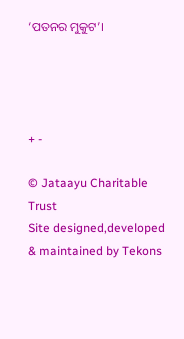‘ପତନର ମୁକୁଟ’।




+ -

© Jataayu Charitable Trust
Site designed,developed & maintained by Tekons